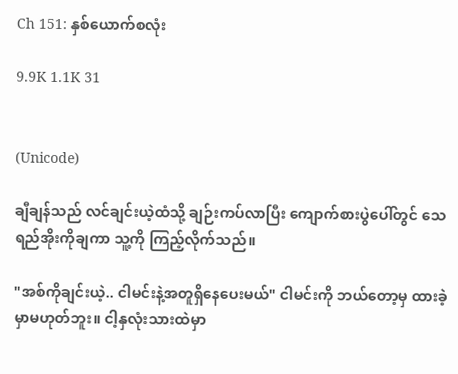Ch 151: နှစ်ယောက်စလုံး

9.9K 1.1K 31


(Unicode)

ချီချန်သည် လင်ချင်းယဲ့ထံသို့ ချဉ်းကပ်လာပြီး ကျောက်စားပွဲပေါ်တွင် သေရည်အိုးကိုချကာ သူ့ကို ကြည့်လိုက်သည်။

"အစ်ကိုချင်းယဲ့.. ငါမင်းနဲ့အတူရှိနေပေးမယ်" ငါမင်းကို ဘယ်တော့မှ ထားခဲ့မှာမဟုတ်ဘူး။ ငါ့နှလုံးသားထဲမှာ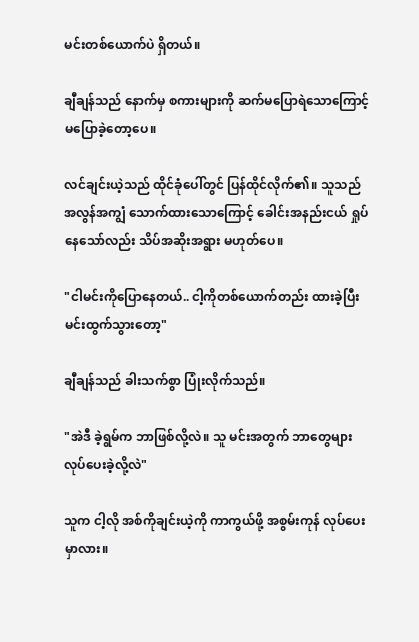မင်းတစ်ယောက်ပဲ ရှိတယ်။

ချီချန်သည် နောက်မှ စကားများကို ဆက်မပြောရဲသောကြောင့် မပြောခဲ့တော့ပေ။

လင်ချင်းယဲ့သည် ထိုင်ခုံပေါ်တွင် ပြန်ထိုင်လိုက်၏။ သူသည် အလွန်အကျွံ သောက်ထားသောကြောင့် ခေါင်းအနည်းငယ် ရှုပ်နေသော်လည်း သိပ်အဆိုးအရွား မဟုတ်ပေ။

"ငါမင်းကိုပြောနေတယ်.. ငါ့ကိုတစ်ယောက်တည်း ထားခဲ့ပြီး မင်းထွက်သွားတော့"

ချီချန်သည် ခါးသက်စွာ ပြုံးလိုက်သည်။

"အဲဒီ ခဲ့ရွမ်က ဘာဖြစ်လို့လဲ။ သူ မင်းအတွက် ဘာတွေများ လုပ်ပေးခဲ့လို့လဲ"

သူက ငါ့လို အစ်ကိုချင်းယဲ့ကို ကာကွယ်ဖို့ အစွမ်းကုန် လုပ်ပေးမှာလား။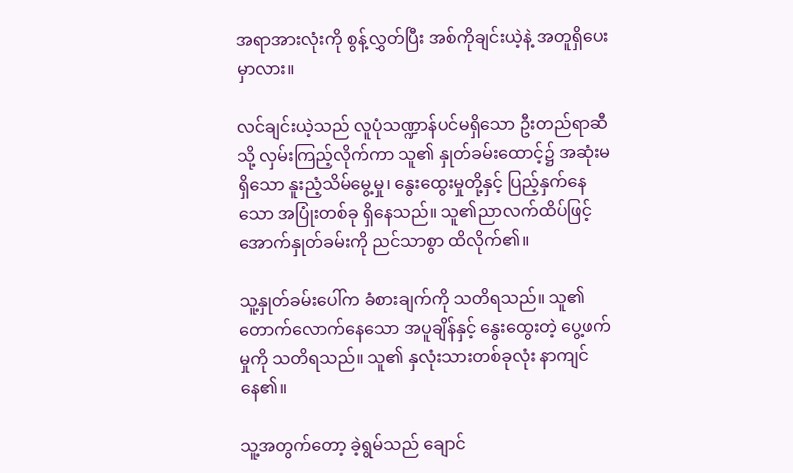အရာအားလုံးကို စွန့်လွှတ်ပြီး အစ်ကိုချင်းယဲ့နဲ့ အတူရှိပေးမှာလား။

လင်ချင်းယဲ့သည် လူပုံသဏ္ဍာန်ပင်မရှိသော ဦးတည်ရာဆီသို့ လှမ်းကြည့်လိုက်ကာ သူ၏ နှုတ်ခမ်းထောင့်၌ အဆုံးမရှိသော နူးညံ့သိမ်မွေ့မှု၊ နွေးထွေးမှုတို့နှင့် ပြည့်နှက်နေသော အပြုံးတစ်ခု ရှိနေသည်။ သူ၏ညာလက်ထိပ်ဖြင့် အောက်နှုတ်ခမ်းကို ညင်သာစွာ ထိလိုက်၏။

သူ့နှုတ်ခမ်းပေါ်က ခံစားချက်ကို သတိရသည်။ သူ၏ တောက်လောက်နေသော အပူချိန်နှင့် နွေးထွေးတဲ့ ပွေ့ဖက်မှုကို သတိရသည်။ သူ၏ နှလုံးသားတစ်ခုလုံး နာကျင်နေ၏။

သူ့အတွက်တော့ ခဲ့ရွမ်သည် ချောင်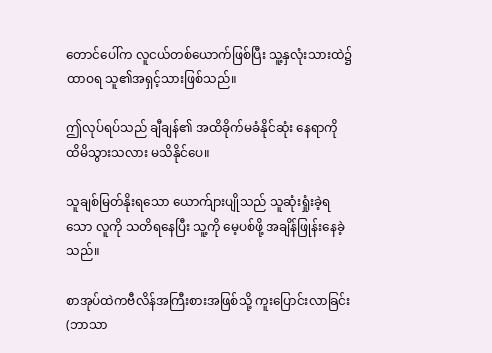တောင်ပေါ်က လူငယ်တစ်ယောက်ဖြစ်ပြီး သူ့နှလုံးသားထဲ၌ ထာဝရ သူ၏အရှင့်သားဖြစ်သည်။

ဤလုပ်ရပ်သည် ချီချန်၏ အထိခိုက်မခံနိုင်ဆုံး နေရာကို ထိမိသွားသလား မသိနိုင်ပေ။

သူချစ်မြတ်နိုးရသော ယောက်ျားပျိုသည် သူဆုံးရှုံးခဲ့ရသော လူကို သတိရနေပြီး သူ့ကို မေ့ပစ်ဖို့ အချိန်ဖြုန်းနေခဲ့သည်။

စာအုပ်ထဲကဗီလိန်အကြီးစားအဖြစ်သို့ ကူးပြောင်းလာခြင်း (ဘာသာ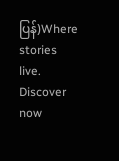ပြန်)Where stories live. Discover now